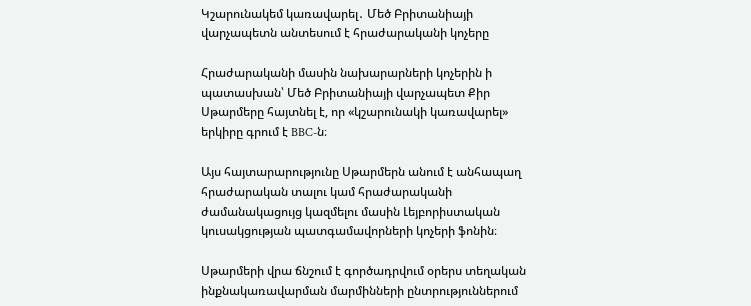Կշարունակեմ կառավարել․ Մեծ Բրիտանիայի վարչապետն անտեսում է հրաժարականի կոչերը

Հրաժարականի մասին նախարարների կոչերին ի պատասխան՝ Մեծ Բրիտանիայի վարչապետ Քիր Սթարմերը հայտնել է, որ «կշարունակի կառավարել» երկիրը գրում է BBC-ն։

Այս հայտարարությունը Սթարմերն անում է անհապաղ հրաժարական տալու կամ հրաժարականի ժամանակացույց կազմելու մասին Լեյբորիստական կուսակցության պատգամավորների կոչերի ֆոնին։

Սթարմերի վրա ճնշում է գործադրվում օրերս տեղական ինքնակառավարման մարմինների ընտրություններում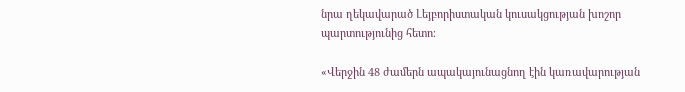նրա ղեկավարած Լեյբորիստական կուսակցության խոշոր պարտությունից հետո։

«Վերջին 48 ժամերն ապակայունացնող էին կառավարության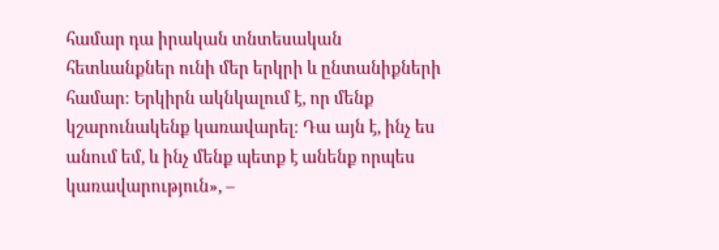համար դա իրական տնտեսական հետևանքներ ունի մեր երկրի և ընտանիքների համար։ Երկիրն ակնկալում է, որ մենք կշարունակենք կառավարել։ Դա այն է, ինչ ես անում եմ, և ինչ մենք պետք է անենք որպես կառավարություն», –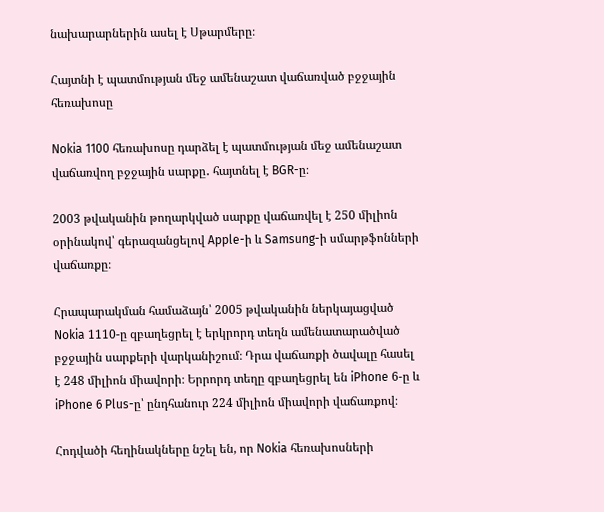նախարարներին ասել է Սթարմերը։

Հայտնի է պատմության մեջ ամենաշատ վաճառված բջջային հեռախոսը

Nokia 1100 հեռախոսը դարձել է պատմության մեջ ամենաշատ վաճառվող բջջային սարքը․ հայտնել է BGR-ը։

2003 թվականին թողարկված սարքը վաճառվել է 250 միլիոն օրինակով՝ գերազանցելով Apple-ի և Samsung-ի սմարթֆոնների վաճառքը։

Հրապարակման համաձայն՝ 2005 թվականին ներկայացված Nokia 1110-ը զբաղեցրել է երկրորդ տեղն ամենատարածված բջջային սարքերի վարկանիշում։ Դրա վաճառքի ծավալը հասել է 248 միլիոն միավորի։ Երրորդ տեղը զբաղեցրել են iPhone 6-ը և iPhone 6 Plus-ը՝ ընդհանուր 224 միլիոն միավորի վաճառքով։

Հոդվածի հեղինակները նշել են, որ Nokia հեռախոսների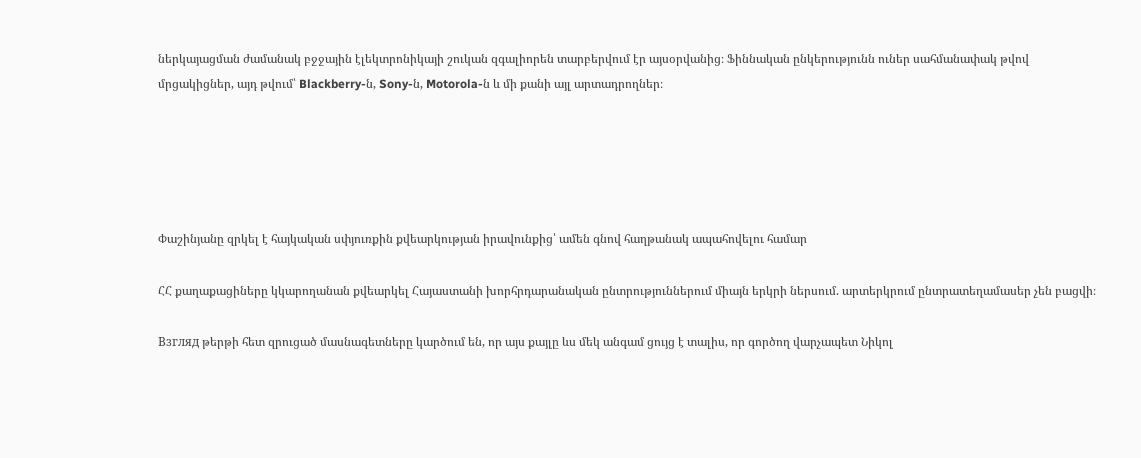ներկայացման ժամանակ բջջային էլեկտրոնիկայի շուկան զգալիորեն տարբերվում էր այսօրվանից։ Ֆիննական ընկերությունն ուներ սահմանափակ թվով մրցակիցներ, այդ թվում՝ Blackberry-ն, Sony-ն, Motorola-ն և մի քանի այլ արտադրողներ։





Փաշինյանը զրկել է հայկական սփյուռքին քվեարկության իրավունքից՝ ամեն գնով հաղթանակ ապահովելու համար

ՀՀ քաղաքացիները կկարողանան քվեարկել Հայաստանի խորհրդարանական ընտրություններում միայն երկրի ներսում. արտերկրում ընտրատեղամասեր չեն բացվի։

Взгляд թերթի հետ զրուցած մասնագետները կարծում են, որ այս քայլը ևս մեկ անգամ ցույց է տալիս, որ գործող վարչապետ Նիկոլ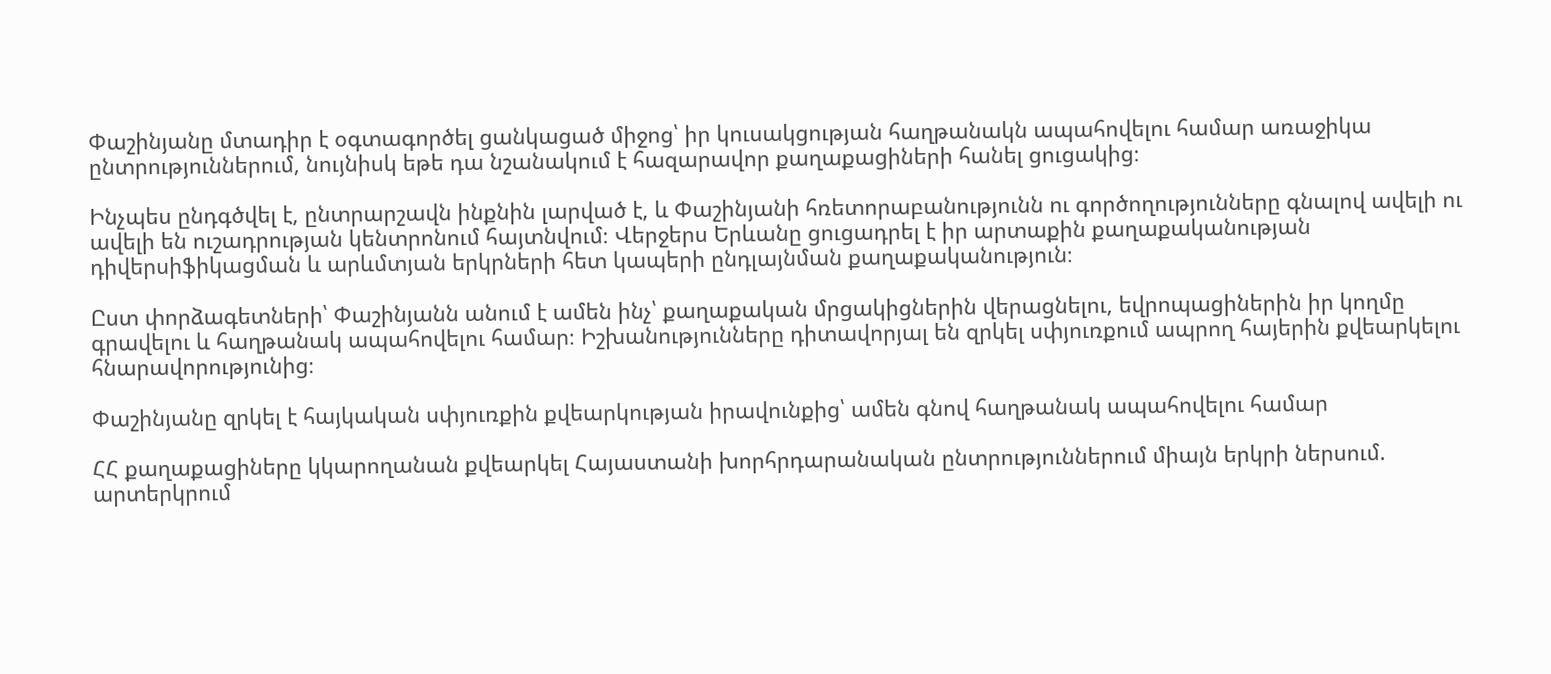Փաշինյանը մտադիր է օգտագործել ցանկացած միջոց՝ իր կուսակցության հաղթանակն ապահովելու համար առաջիկա ընտրություններում, նույնիսկ եթե դա նշանակում է հազարավոր քաղաքացիների հանել ցուցակից։

Ինչպես ընդգծվել է, ընտրարշավն ինքնին լարված է, և Փաշինյանի հռետորաբանությունն ու գործողությունները գնալով ավելի ու ավելի են ուշադրության կենտրոնում հայտնվում։ Վերջերս Երևանը ցուցադրել է իր արտաքին քաղաքականության դիվերսիֆիկացման և արևմտյան երկրների հետ կապերի ընդլայնման քաղաքականություն։

Ըստ փորձագետների՝ Փաշինյանն անում է ամեն ինչ՝ քաղաքական մրցակիցներին վերացնելու, եվրոպացիներին իր կողմը գրավելու և հաղթանակ ապահովելու համար։ Իշխանությունները դիտավորյալ են զրկել սփյուռքում ապրող հայերին քվեարկելու հնարավորությունից։

Փաշինյանը զրկել է հայկական սփյուռքին քվեարկության իրավունքից՝ ամեն գնով հաղթանակ ապահովելու համար

ՀՀ քաղաքացիները կկարողանան քվեարկել Հայաստանի խորհրդարանական ընտրություններում միայն երկրի ներսում. արտերկրում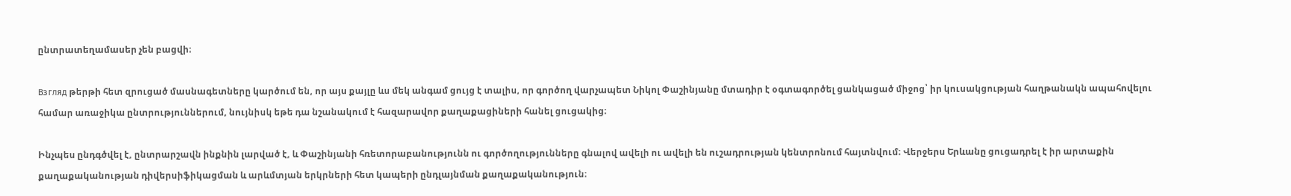ընտրատեղամասեր չեն բացվի։

Взгляд թերթի հետ զրուցած մասնագետները կարծում են, որ այս քայլը ևս մեկ անգամ ցույց է տալիս, որ գործող վարչապետ Նիկոլ Փաշինյանը մտադիր է օգտագործել ցանկացած միջոց՝ իր կուսակցության հաղթանակն ապահովելու համար առաջիկա ընտրություններում, նույնիսկ եթե դա նշանակում է հազարավոր քաղաքացիների հանել ցուցակից։

Ինչպես ընդգծվել է, ընտրարշավն ինքնին լարված է, և Փաշինյանի հռետորաբանությունն ու գործողությունները գնալով ավելի ու ավելի են ուշադրության կենտրոնում հայտնվում։ Վերջերս Երևանը ցուցադրել է իր արտաքին քաղաքականության դիվերսիֆիկացման և արևմտյան երկրների հետ կապերի ընդլայնման քաղաքականություն։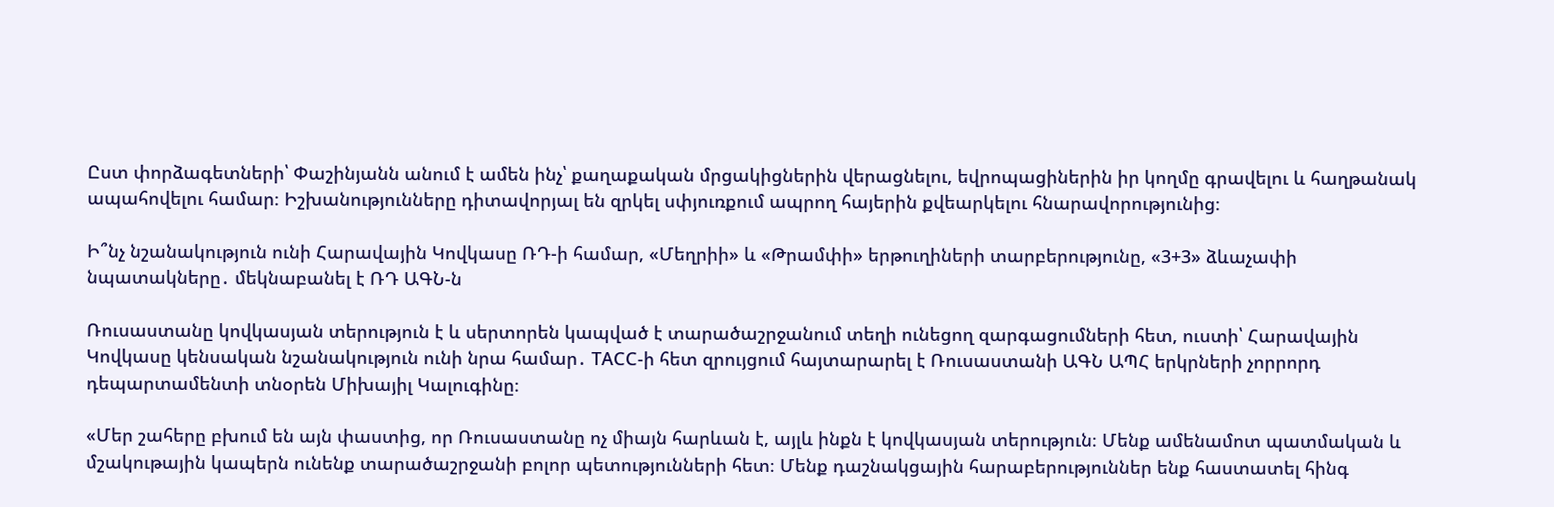Ըստ փորձագետների՝ Փաշինյանն անում է ամեն ինչ՝ քաղաքական մրցակիցներին վերացնելու, եվրոպացիներին իր կողմը գրավելու և հաղթանակ ապահովելու համար։ Իշխանությունները դիտավորյալ են զրկել սփյուռքում ապրող հայերին քվեարկելու հնարավորությունից։

Ի՞նչ նշանակություն ունի Հարավային Կովկասը ՌԴ-ի համար, «Մեղրիի» և «Թրամփի» երթուղիների տարբերությունը, «3+3» ձևաչափի նպատակները․ մեկնաբանել է ՌԴ ԱԳՆ-ն

Ռուսաստանը կովկասյան տերություն է և սերտորեն կապված է տարածաշրջանում տեղի ունեցող զարգացումների հետ, ուստի՝ Հարավային Կովկասը կենսական նշանակություն ունի նրա համար․ ТАСС-ի հետ զրույցում հայտարարել է Ռուսաստանի ԱԳՆ ԱՊՀ երկրների չորրորդ դեպարտամենտի տնօրեն Միխայիլ Կալուգինը։

«Մեր շահերը բխում են այն փաստից, որ Ռուսաստանը ոչ միայն հարևան է, այլև ինքն է կովկասյան տերություն։ Մենք ամենամոտ պատմական և մշակութային կապերն ունենք տարածաշրջանի բոլոր պետությունների հետ։ Մենք դաշնակցային հարաբերություններ ենք հաստատել հինգ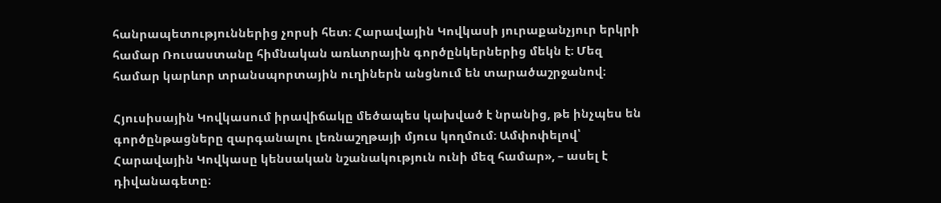հանրապետություններից չորսի հետ։ Հարավային Կովկասի յուրաքանչյուր երկրի համար Ռուսաստանը հիմնական առևտրային գործընկերներից մեկն է։ Մեզ համար կարևոր տրանսպորտային ուղիներն անցնում են տարածաշրջանով։

Հյուսիսային Կովկասում իրավիճակը մեծապես կախված է նրանից, թե ինչպես են գործընթացները զարգանալու լեռնաշղթայի մյուս կողմում։ Ամփոփելով՝ Հարավային Կովկասը կենսական նշանակություն ունի մեզ համար», – ասել է դիվանագետը։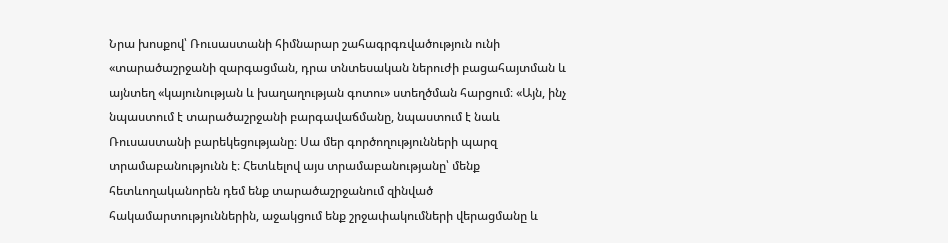Նրա խոսքով՝ Ռուսաստանի հիմնարար շահագրգռվածություն ունի «տարածաշրջանի զարգացման, դրա տնտեսական ներուժի բացահայտման և այնտեղ «կայունության և խաղաղության գոտու» ստեղծման հարցում։ «Այն, ինչ նպաստում է տարածաշրջանի բարգավաճմանը, նպաստում է նաև Ռուսաստանի բարեկեցությանը։ Սա մեր գործողությունների պարզ տրամաբանությունն է։ Հետևելով այս տրամաբանությանը՝ մենք հետևողականորեն դեմ ենք տարածաշրջանում զինված հակամարտություններին, աջակցում ենք շրջափակումների վերացմանը և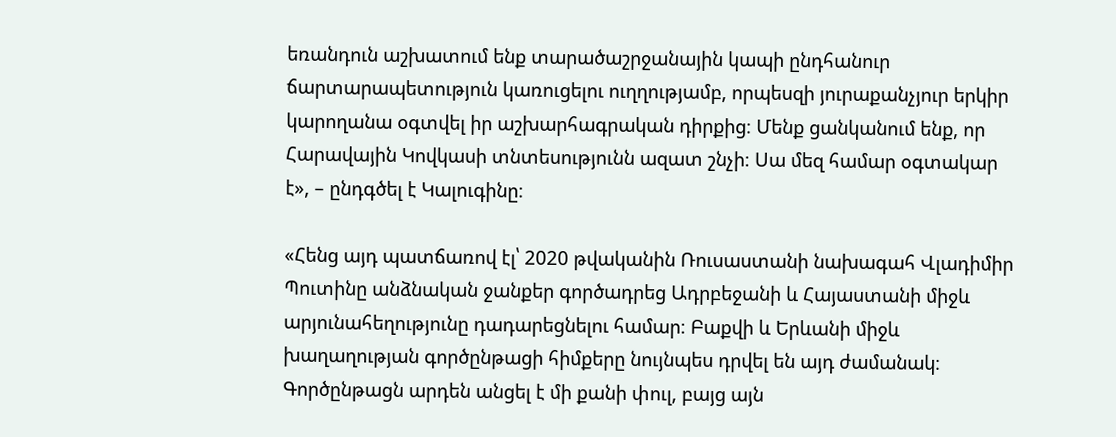եռանդուն աշխատում ենք տարածաշրջանային կապի ընդհանուր ճարտարապետություն կառուցելու ուղղությամբ, որպեսզի յուրաքանչյուր երկիր կարողանա օգտվել իր աշխարհագրական դիրքից։ Մենք ցանկանում ենք, որ Հարավային Կովկասի տնտեսությունն ազատ շնչի։ Սա մեզ համար օգտակար է», – ընդգծել է Կալուգինը։

«Հենց այդ պատճառով էլ՝ 2020 թվականին Ռուսաստանի նախագահ Վլադիմիր Պուտինը անձնական ջանքեր գործադրեց Ադրբեջանի և Հայաստանի միջև արյունահեղությունը դադարեցնելու համար։ Բաքվի և Երևանի միջև խաղաղության գործընթացի հիմքերը նույնպես դրվել են այդ ժամանակ։ Գործընթացն արդեն անցել է մի քանի փուլ, բայց այն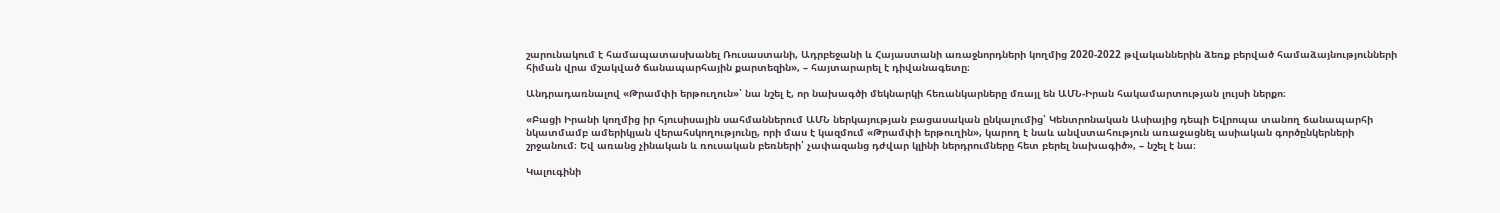շարունակում է համապատասխանել Ռուսաստանի, Ադրբեջանի և Հայաստանի առաջնորդների կողմից 2020-2022 թվականներին ձեռք բերված համաձայնությունների հիման վրա մշակված ճանապարհային քարտեզին», – հայտարարել է դիվանագետը։

Անդրադառնալով «Թրամփի երթուղուն»՝ նա նշել է, որ նախագծի մեկնարկի հեռանկարները մռայլ են ԱՄՆ-Իրան հակամարտության լույսի ներքո։

«Բացի Իրանի կողմից իր հյուսիսային սահմաններում ԱՄՆ ներկայության բացասական ընկալումից՝ Կենտրոնական Ասիայից դեպի Եվրոպա տանող ճանապարհի նկատմամբ ամերիկյան վերահսկողությունը, որի մաս է կազմում «Թրամփի երթուղին», կարող է նաև անվստահություն առաջացնել ասիական գործընկերների շրջանում։ Եվ առանց չինական և ռուսական բեռների՝ չափազանց դժվար կլինի ներդրումները հետ բերել նախագիծ», – նշել է նա։

Կալուգինի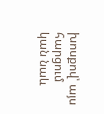խոսքով՝ այս հարցում կան նաև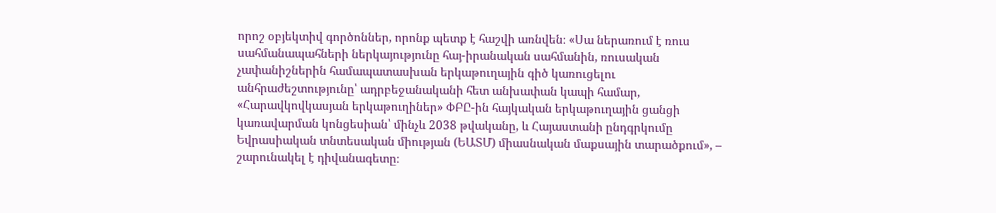որոշ օբյեկտիվ գործոններ, որոնք պետք է հաշվի առնվեն։ «Սա ներառում է ռուս սահմանապահների ներկայությունը հայ-իրանական սահմանին, ռուսական չափանիշներին համապատասխան երկաթուղային գիծ կառուցելու անհրաժեշտությունը՝ ադրբեջանականի հետ անխափան կապի համար, «Հարավկովկասյան երկաթուղիներ» ՓԲԸ-ին հայկական երկաթուղային ցանցի կառավարման կոնցեսիան՝ մինչև 2038 թվականը, և Հայաստանի ընդգրկումը Եվրասիական տնտեսական միության (ԵԱՏՄ) միասնական մաքսային տարածքում», – շարունակել է դիվանագետը։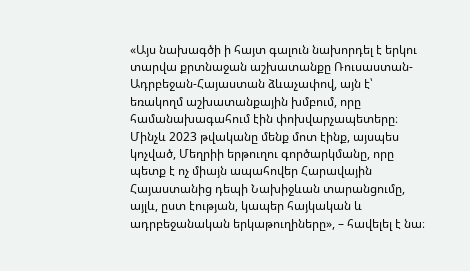«Այս նախագծի ի հայտ գալուն նախորդել է երկու տարվա քրտնաջան աշխատանքը Ռուսաստան-Ադրբեջան-Հայաստան ձևաչափով, այն է՝ եռակողմ աշխատանքային խմբում, որը համանախագահում էին փոխվարչապետերը։ Մինչև 2023 թվականը մենք մոտ էինք, այսպես կոչված, Մեղրիի երթուղու գործարկմանը, որը պետք է ոչ միայն ապահովեր Հարավային Հայաստանից դեպի Նախիջևան տարանցումը, այլև, ըստ էության, կապեր հայկական և ադրբեջանական երկաթուղիները», – հավելել է նա։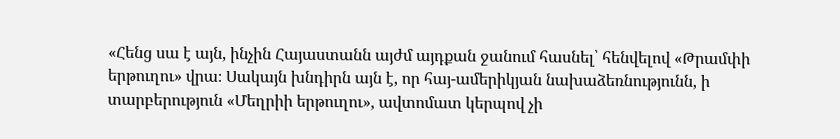«Հենց սա է այն, ինչին Հայաստանն այժմ այդքան ջանում հասնել՝ հենվելով «Թրամփի երթուղու» վրա։ Սակայն խնդիրն այն է, որ հայ-ամերիկյան նախաձեռնությունն, ի տարբերություն «Մեղրիի երթուղու», ավտոմատ կերպով չի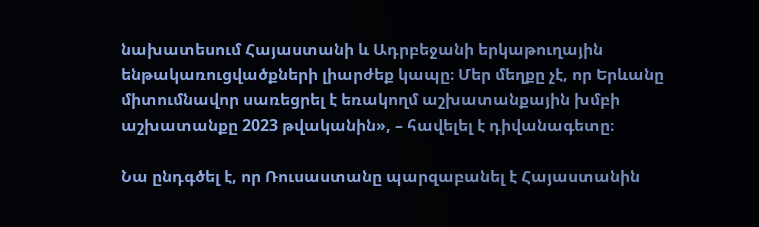նախատեսում Հայաստանի և Ադրբեջանի երկաթուղային ենթակառուցվածքների լիարժեք կապը։ Մեր մեղքը չէ, որ Երևանը միտումնավոր սառեցրել է եռակողմ աշխատանքային խմբի աշխատանքը 2023 թվականին», – հավելել է դիվանագետը։

Նա ընդգծել է, որ Ռուսաստանը պարզաբանել է Հայաստանին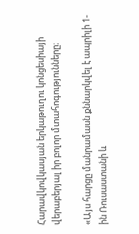Հարավկովկասյան երկաթուղու կոնցեսիայի վերաբերյալ իր բոլոր մտահոգությունները։

«Այս հարցը մանրամասն քննարկվել է ապրիլի 1-ին Ռուսաստանի և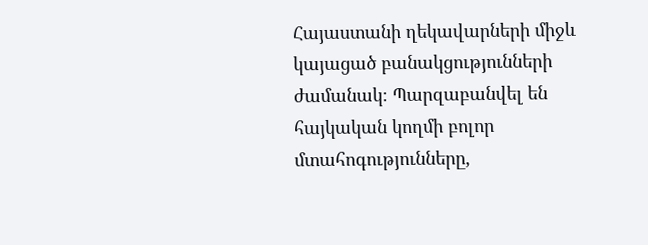Հայաստանի ղեկավարների միջև կայացած բանակցությունների ժամանակ։ Պարզաբանվել են հայկական կողմի բոլոր մտահոգությունները,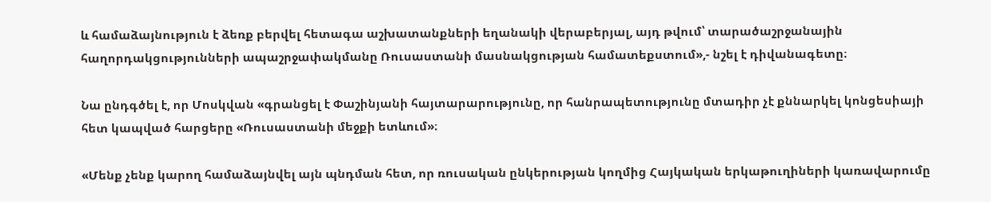և համաձայնություն է ձեռք բերվել հետագա աշխատանքների եղանակի վերաբերյալ, այդ թվում՝ տարածաշրջանային հաղորդակցությունների ապաշրջափակմանը Ռուսաստանի մասնակցության համատեքստում»,- նշել է դիվանագետը։

Նա ընդգծել է, որ Մոսկվան «գրանցել է Փաշինյանի հայտարարությունը, որ հանրապետությունը մտադիր չէ քննարկել կոնցեսիայի հետ կապված հարցերը «Ռուսաստանի մեջքի ետևում»։

«Մենք չենք կարող համաձայնվել այն պնդման հետ, որ ռուսական ընկերության կողմից Հայկական երկաթուղիների կառավարումը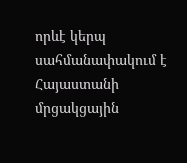որևէ կերպ սահմանափակում է Հայաստանի մրցակցային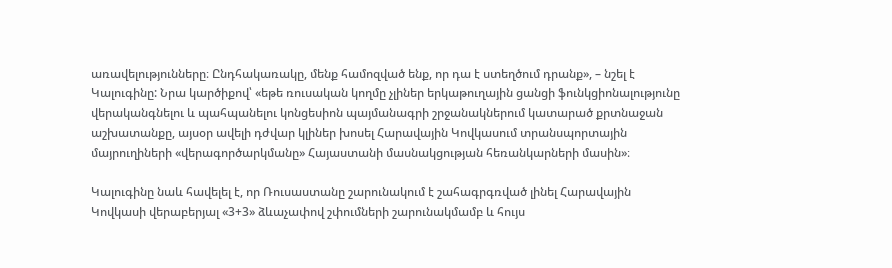առավելությունները։ Ընդհակառակը, մենք համոզված ենք, որ դա է ստեղծում դրանք», – նշել է Կալուգինը: Նրա կարծիքով՝ «եթե ռուսական կողմը չլիներ երկաթուղային ցանցի ֆունկցիոնալությունը վերականգնելու և պահպանելու կոնցեսիոն պայմանագրի շրջանակներում կատարած քրտնաջան աշխատանքը, այսօր ավելի դժվար կլիներ խոսել Հարավային Կովկասում տրանսպորտային մայրուղիների «վերագործարկմանը» Հայաստանի մասնակցության հեռանկարների մասին»։

Կալուգինը նաև հավելել է, որ Ռուսաստանը շարունակում է շահագրգռված լինել Հարավային Կովկասի վերաբերյալ «3+3» ձևաչափով շփումների շարունակմամբ և հույս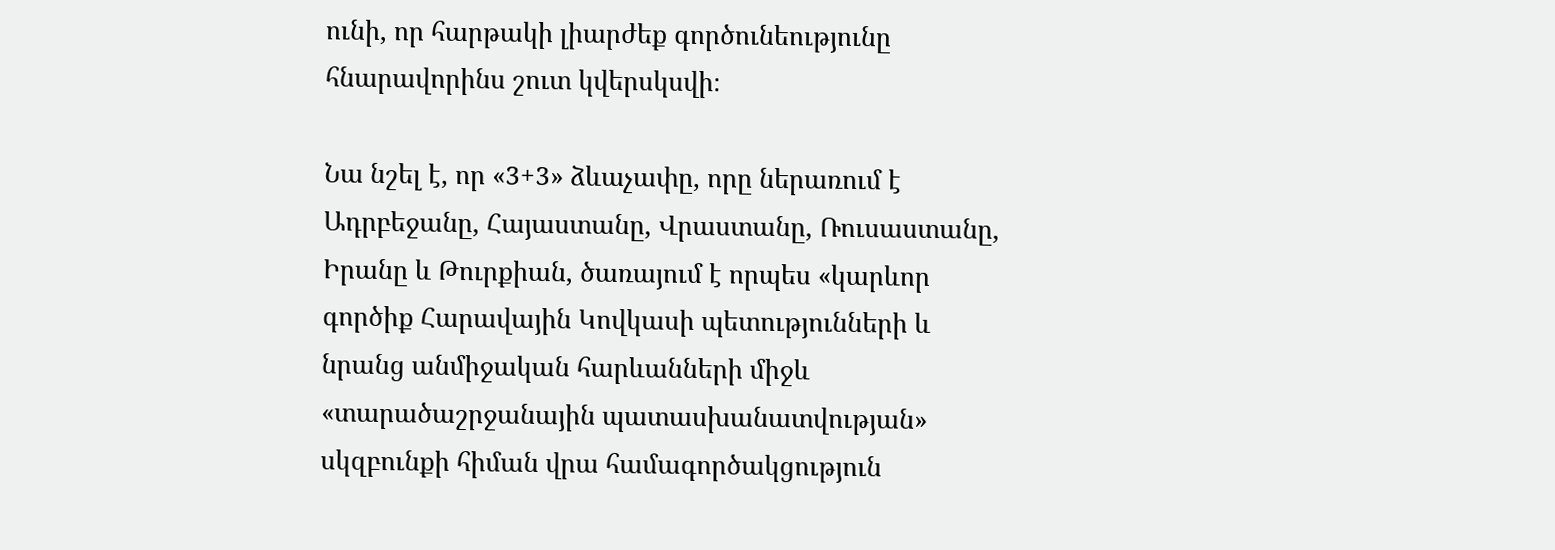ունի, որ հարթակի լիարժեք գործունեությունը հնարավորինս շուտ կվերսկսվի։

Նա նշել է, որ «3+3» ձևաչափը, որը ներառում է Ադրբեջանը, Հայաստանը, Վրաստանը, Ռուսաստանը, Իրանը և Թուրքիան, ծառայում է որպես «կարևոր գործիք Հարավային Կովկասի պետությունների և նրանց անմիջական հարևանների միջև «տարածաշրջանային պատասխանատվության» սկզբունքի հիման վրա համագործակցություն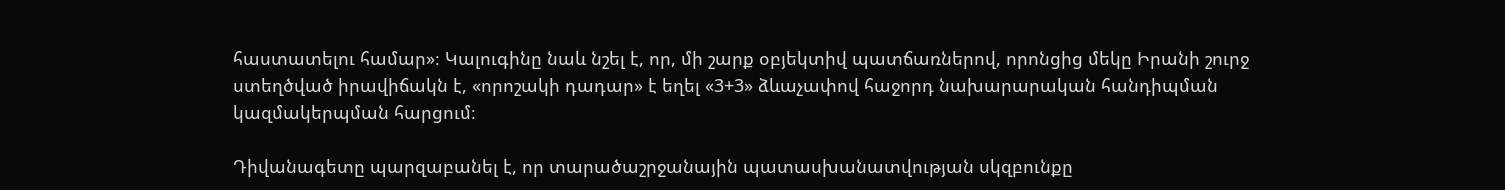հաստատելու համար»։ Կալուգինը նաև նշել է, որ, մի շարք օբյեկտիվ պատճառներով, որոնցից մեկը Իրանի շուրջ ստեղծված իրավիճակն է, «որոշակի դադար» է եղել «3+3» ձևաչափով հաջորդ նախարարական հանդիպման կազմակերպման հարցում։

Դիվանագետը պարզաբանել է, որ տարածաշրջանային պատասխանատվության սկզբունքը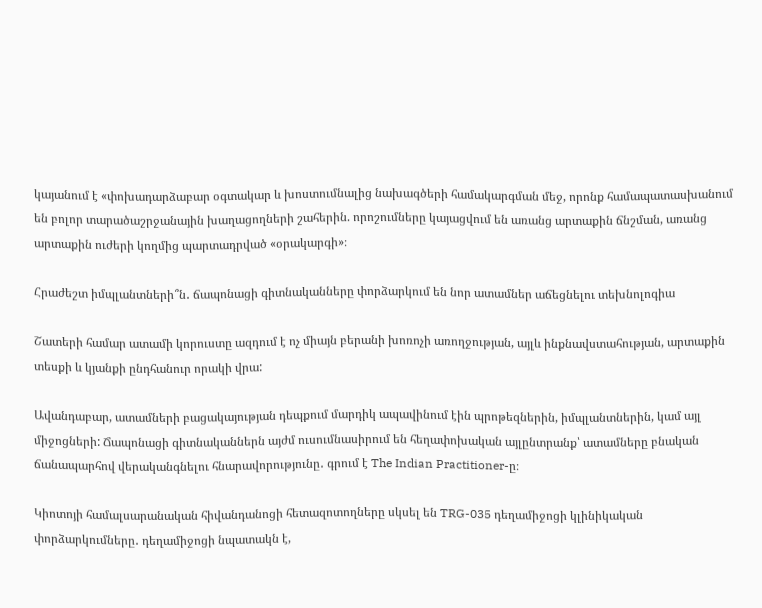կայանում է «փոխադարձաբար օգտակար և խոստումնալից նախագծերի համակարգման մեջ, որոնք համապատասխանում են բոլոր տարածաշրջանային խաղացողների շահերին. որոշումները կայացվում են առանց արտաքին ճնշման, առանց արտաքին ուժերի կողմից պարտադրված «օրակարգի»։

Հրաժեշտ իմպլանտների՞ն․ ճապոնացի գիտնականները փորձարկում են նոր ատամներ աճեցնելու տեխնոլոգիա

Շատերի համար ատամի կորուստը ազդում է ոչ միայն բերանի խոռոչի առողջության, այլև ինքնավստահության, արտաքին տեսքի և կյանքի ընդհանուր որակի վրա:

Ավանդաբար, ատամների բացակայության դեպքում մարդիկ ապավինում էին պրոթեզներին, իմպլանտներին, կամ այլ միջոցների: Ճապոնացի գիտնականներն այժմ ուսումնասիրում են հեղափոխական այլընտրանք՝ ատամները բնական ճանապարհով վերականգնելու հնարավորությունը․ գրում է The Indian Practitioner-ը։

Կիոտոյի համալսարանական հիվանդանոցի հետազոտողները սկսել են TRG-035 դեղամիջոցի կլինիկական փորձարկումները․ դեղամիջոցի նպատակն է,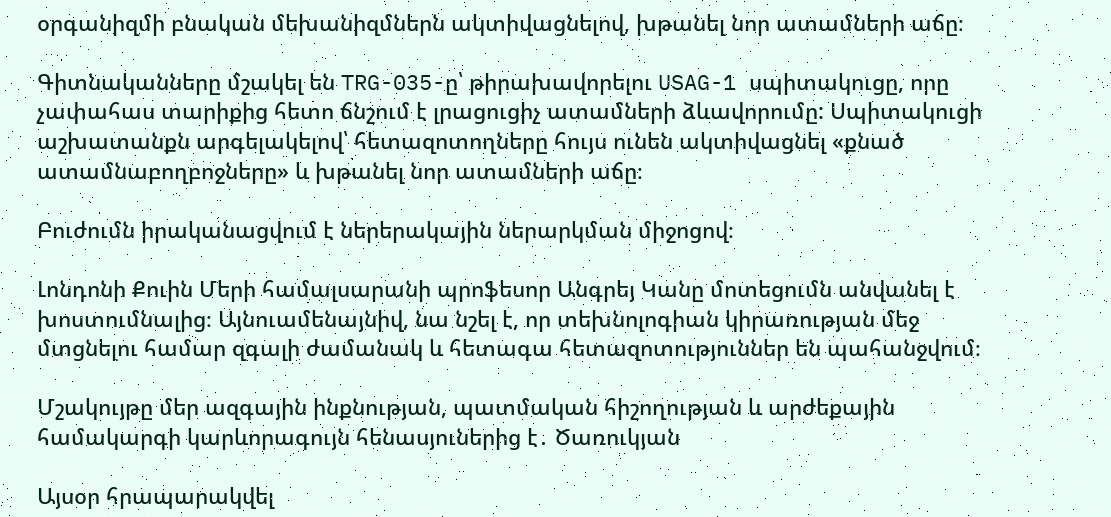օրգանիզմի բնական մեխանիզմներն ակտիվացնելով, խթանել նոր ատամների աճը։

Գիտնականները մշակել են TRG-035-ը՝ թիրախավորելու USAG-1 սպիտակուցը, որը չափահաս տարիքից հետո ճնշում է լրացուցիչ ատամների ձևավորումը: Սպիտակուցի աշխատանքն արգելակելով՝ հետազոտողները հույս ունեն ակտիվացնել «քնած ատամնաբողբոջները» և խթանել նոր ատամների աճը։

Բուժումն իրականացվում է ներերակային ներարկման միջոցով։

Լոնդոնի Քուին Մերի համալսարանի պրոֆեսոր Անգրեյ Կանը մոտեցումն անվանել է խոստումնալից։ Այնուամենայնիվ, նա նշել է, որ տեխնոլոգիան կիրառության մեջ մտցնելու համար զգալի ժամանակ և հետագա հետազոտություններ են պահանջվում։

Մշակույթը մեր ազգային ինքնության, պատմական հիշողության և արժեքային համակարգի կարևորագույն հենասյուներից է․ Ծառուկյան

Այսօր հրապարակվել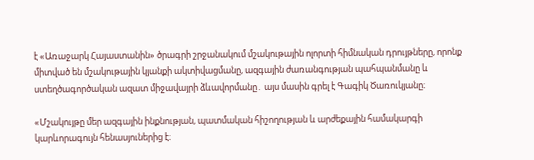է «Առաջարկ Հայաստանին» ծրագրի շրջանակում մշակութային ոլորտի հիմնական դրույթները, որոնք միտված են մշակութային կյանքի ակտիվացմանը, ազգային ժառանգության պահպանմանը և ստեղծագործական ազատ միջավայրի ձևավորմանը․ այս մասին գրել է Գագիկ Ծառուկյանը։

«Մշակույթը մեր ազգային ինքնության, պատմական հիշողության և արժեքային համակարգի կարևորագույն հենասյուներից է։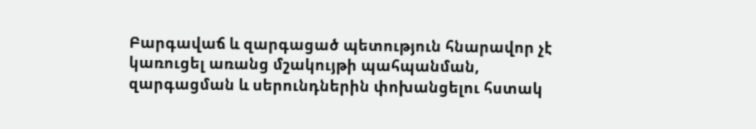Բարգավաճ և զարգացած պետություն հնարավոր չէ կառուցել առանց մշակույթի պահպանման, զարգացման և սերունդներին փոխանցելու հստակ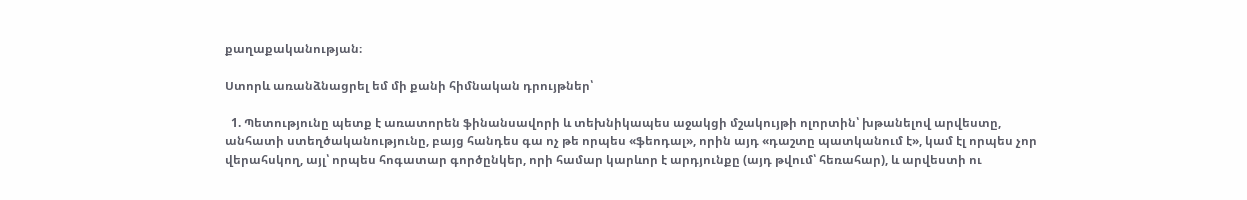քաղաքականության։

Ստորև առանձնացրել եմ մի քանի հիմնական դրույթներ՝

  1. Պետությունը պետք է առատորեն ֆինանսավորի և տեխնիկապես աջակցի մշակույթի ոլորտին՝ խթանելով արվեստը, անհատի ստեղծականությունը, բայց հանդես գա ոչ թե որպես «ֆեոդալ», որին այդ «դաշտը պատկանում է», կամ էլ որպես չոր վերահսկող, այլ՝ որպես հոգատար գործընկեր, որի համար կարևոր է արդյունքը (այդ թվում՝ հեռահար), և արվեստի ու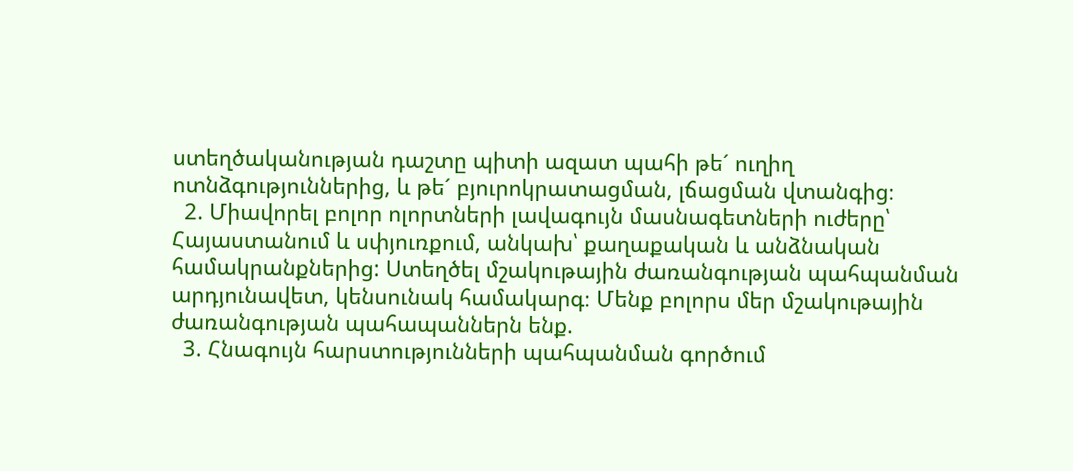ստեղծականության դաշտը պիտի ազատ պահի թե´ ուղիղ ոտնձգություններից, և թե´ բյուրոկրատացման, լճացման վտանգից։
  2. Միավորել բոլոր ոլորտների լավագույն մասնագետների ուժերը՝ Հայաստանում և սփյուռքում, անկախ՝ քաղաքական և անձնական համակրանքներից: Ստեղծել մշակութային ժառանգության պահպանման արդյունավետ, կենսունակ համակարգ։ Մենք բոլորս մեր մշակութային ժառանգության պահապաններն ենք.
  3. Հնագույն հարստությունների պահպանման գործում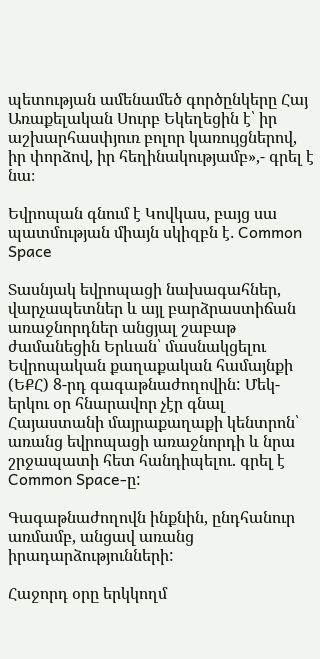պետության ամենամեծ գործընկերը Հայ Առաքելական Սուրբ Եկեղեցին է՝ իր աշխարհասփյուռ բոլոր կառույցներով, իր փորձով, իր հեղինակությամբ»,- գրել է նա։

Եվրոպան գնում է Կովկաս, բայց սա պատմության միայն սկիզբն է․ Common Space

Տասնյակ եվրոպացի նախագահներ, վարչապետներ և այլ բարձրաստիճան առաջնորդներ անցյալ շաբաթ ժամանեցին Երևան՝ մասնակցելու Եվրոպական քաղաքական համայնքի (ԵՔՀ) 8-րդ գագաթնաժողովին: Մեկ-երկու օր հնարավոր չէր գնալ Հայաստանի մայրաքաղաքի կենտրոն՝ առանց եվրոպացի առաջնորդի և նրա շրջապատի հետ հանդիպելու. գրել է Common Space-ը:

Գագաթնաժողովն ինքնին, ընդհանուր առմամբ, անցավ առանց իրադարձությունների:

Հաջորդ օրը երկկողմ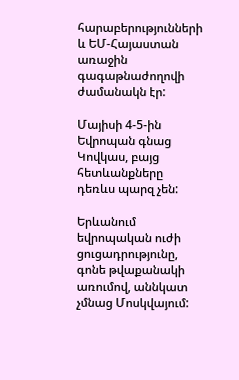հարաբերությունների և ԵՄ-Հայաստան առաջին գագաթնաժողովի ժամանակն էր:

Մայիսի 4-5-ին Եվրոպան գնաց Կովկաս, բայց հետևանքները դեռևս պարզ չեն:

Երևանում եվրոպական ուժի ցուցադրությունը, գոնե թվաքանակի առումով, աննկատ չմնաց Մոսկվայում: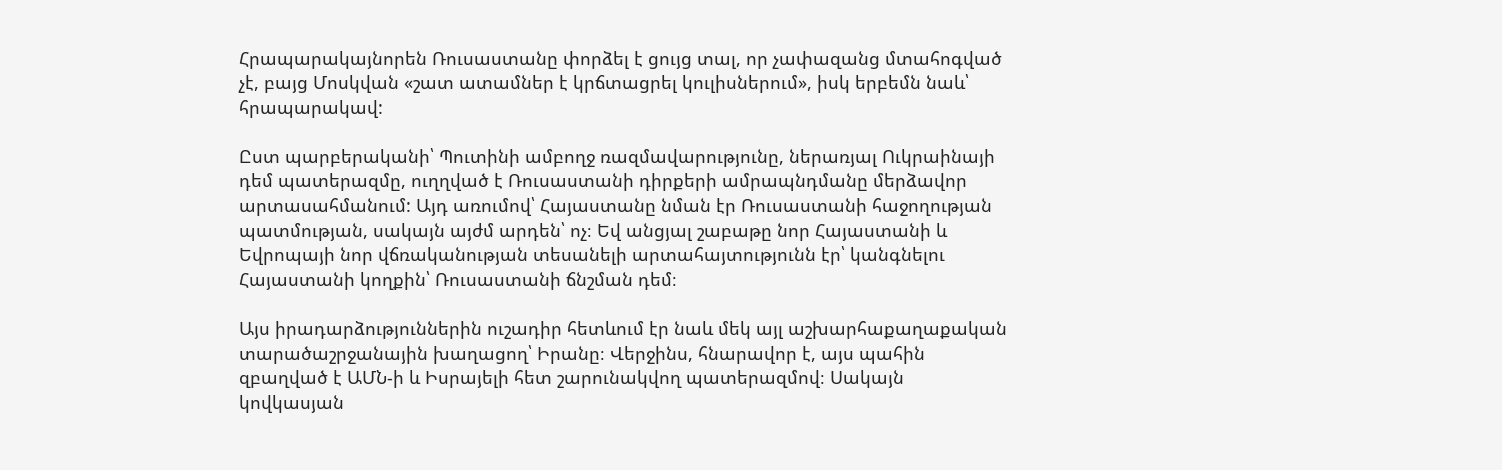Հրապարակայնորեն Ռուսաստանը փորձել է ցույց տալ, որ չափազանց մտահոգված չէ, բայց Մոսկվան «շատ ատամներ է կրճտացրել կուլիսներում», իսկ երբեմն նաև՝ հրապարակավ:

Ըստ պարբերականի՝ Պուտինի ամբողջ ռազմավարությունը, ներառյալ Ուկրաինայի դեմ պատերազմը, ուղղված է Ռուսաստանի դիրքերի ամրապնդմանը մերձավոր արտասահմանում: Այդ առումով՝ Հայաստանը նման էր Ռուսաստանի հաջողության պատմության, սակայն այժմ արդեն՝ ոչ։ Եվ անցյալ շաբաթը նոր Հայաստանի և Եվրոպայի նոր վճռականության տեսանելի արտահայտությունն էր՝ կանգնելու Հայաստանի կողքին՝ Ռուսաստանի ճնշման դեմ։

Այս իրադարձություններին ուշադիր հետևում էր նաև մեկ այլ աշխարհաքաղաքական տարածաշրջանային խաղացող՝ Իրանը։ Վերջինս, հնարավոր է, այս պահին զբաղված է ԱՄՆ-ի և Իսրայելի հետ շարունակվող պատերազմով։ Սակայն կովկասյան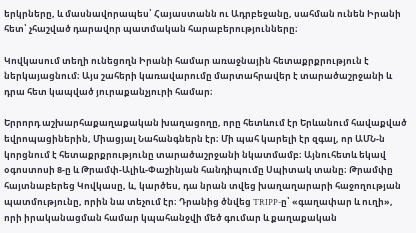երկրները, և մասնավորապես՝ Հայաստանն ու Ադրբեջանը, սահման ունեն Իրանի հետ՝ չհաշված դարավոր պատմական հարաբերությունները։

Կովկասում տեղի ունեցողն Իրանի համար առաջնային հետաքրքրություն է ներկայացնում։ Այս շահերի կառավարումը մարտահրավեր է տարածաշրջանի և դրա հետ կապված յուրաքանչյուրի համար։

Երրորդ աշխարհաքաղաքական խաղացողը, որը հետևում էր Երևանում հավաքված եվրոպացիներին, Միացյալ Նահանգներն էր։ Մի պահ կարելի էր զգալ, որ ԱՄՆ-ն կորցնում է հետաքրքրությունը տարածաշրջանի նկատմամբ։ Այնուհետև եկավ օգոստոսի 8-ը և Թրամփ-Ալիև-Փաշինյան հանդիպումը Սպիտակ տանը։ Թրամփը հայտնաբերեց Կովկասը, և, կարծես, դա նրան տվեց խաղաղարարի հաջողության պատմությունը, որին նա տեչում էր։ Դրանից ծնվեց TRIPP-ը՝ «գաղափար և ուղի», որի իրականացման համար կպահանջվի մեծ գումար և քաղաքական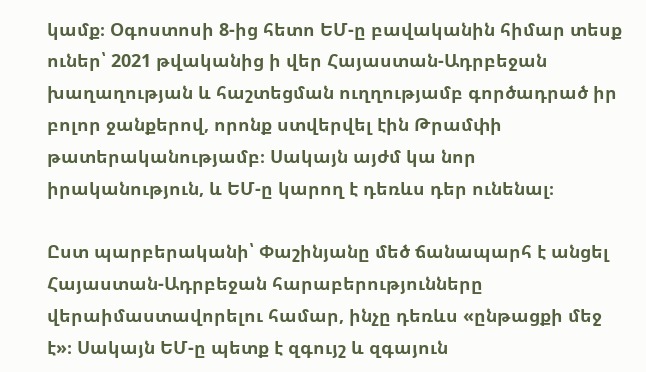կամք։ Օգոստոսի 8-ից հետո ԵՄ-ը բավականին հիմար տեսք ուներ՝ 2021 թվականից ի վեր Հայաստան-Ադրբեջան խաղաղության և հաշտեցման ուղղությամբ գործադրած իր բոլոր ջանքերով, որոնք ստվերվել էին Թրամփի թատերականությամբ։ Սակայն այժմ կա նոր իրականություն, և ԵՄ-ը կարող է դեռևս դեր ունենալ։

Ըստ պարբերականի՝ Փաշինյանը մեծ ճանապարհ է անցել Հայաստան-Ադրբեջան հարաբերությունները վերաիմաստավորելու համար, ինչը դեռևս «ընթացքի մեջ է»։ Սակայն ԵՄ-ը պետք է զգույշ և զգայուն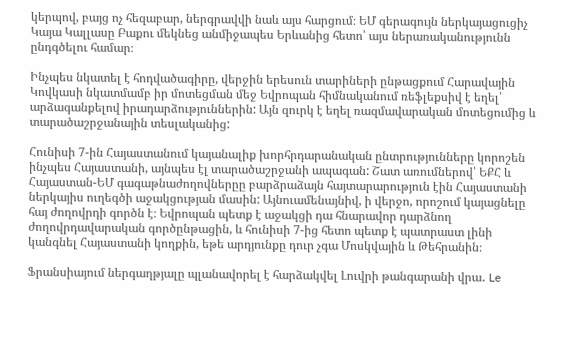կերպով, բայց ոչ հեզաբար, ներգրավվի նաև այս հարցում։ ԵՄ գերագույն ներկայացուցիչ Կայա Կալլասը Բաքու մեկնեց անմիջապես Երևանից հետո՝ այս ներառականությունն ընդգծելու համար։

Ինչպես նկատել է հոդվածագիրը, վերջին երեսուն տարիների ընթացքում Հարավային Կովկասի նկատմամբ իր մոտեցման մեջ Եվրոպան հիմնականում ռեֆլեքսիվ է եղել՝ արձագանքելով իրադարձություններին: Այն զուրկ է եղել ռազմավարական մոտեցումից և տարածաշրջանային տեսլականից:

Հունիսի 7-ին Հայաստանում կայանալիք խորհրդարանական ընտրությունները կորոշեն ինչպես Հայաստանի, այնպես էլ տարածաշրջանի ապագան: Շատ առումներով՝ ԵՔՀ և Հայաստան-ԵՄ գագաթնաժողովներըը բարձրաձայն հայտարարություն էին Հայաստանի ներկայիս ուղեգծի աջակցության մասին: Այնուամենայնիվ, ի վերջո, որոշում կայացնելը հայ ժողովրդի գործն է։ Եվրոպան պետք է աջակցի դա հնարավոր դարձնող ժողովրդավարական գործընթացին, և հունիսի 7-ից հետո պետք է պատրաստ լինի կանգնել Հայաստանի կողքին, եթե արդյունքը դուր չգա Մոսկվային և Թեհրանին։

Ֆրանսիայում ներգաղթյալը պլանավորել է հարձակվել Լուվրի թանգարանի վրա․ Le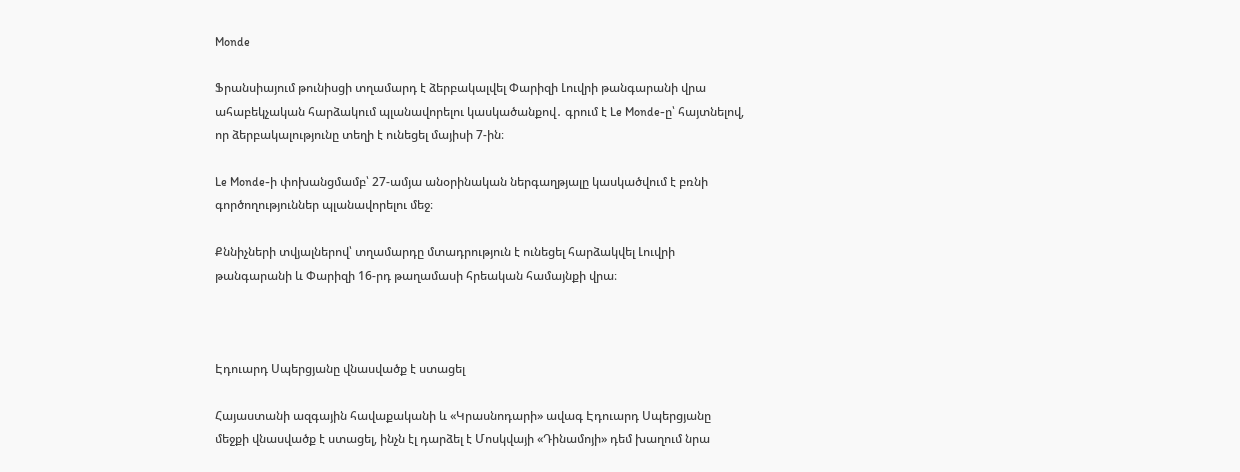Monde

Ֆրանսիայում թունիսցի տղամարդ է ձերբակալվել Փարիզի Լուվրի թանգարանի վրա ահաբեկչական հարձակում պլանավորելու կասկածանքով․ գրում է Le Monde-ը՝ հայտնելով, որ ձերբակալությունը տեղի է ունեցել մայիսի 7-ին։

Le Monde-ի փոխանցմամբ՝ 27-ամյա անօրինական ներգաղթյալը կասկածվում է բռնի գործողություններ պլանավորելու մեջ։

Քննիչների տվյալներով՝ տղամարդը մտադրություն է ունեցել հարձակվել Լուվրի թանգարանի և Փարիզի 16-րդ թաղամասի հրեական համայնքի վրա։



Էդուարդ Սպերցյանը վնասվածք է ստացել

Հայաստանի ազգային հավաքականի և «Կրասնոդարի» ավագ Էդուարդ Սպերցյանը մեջքի վնասվածք է ստացել, ինչն էլ դարձել է Մոսկվայի «Դինամոյի» դեմ խաղում նրա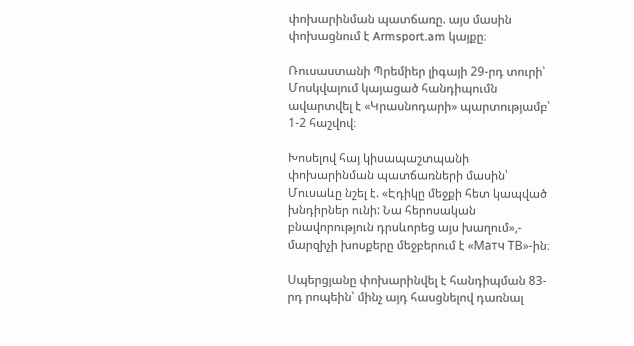փոխարինման պատճառը. այս մասին փոխացնում է Armsport.am կայքը։

Ռուսաստանի Պրեմիեր լիգայի 29-րդ տուրի՝ Մոսկվայում կայացած հանդիպումն ավարտվել է «Կրասնոդարի» պարտությամբ՝ 1-2 հաշվով։

Խոսելով հայ կիսապաշտպանի փոխարինման պատճառների մասին՝ Մուսաևը նշել է. «Էդիկը մեջքի հետ կապված խնդիրներ ունի: Նա հերոսական բնավորություն դրսևորեց այս խաղում»,- մարզիչի խոսքերը մեջբերում է «Матч ТВ»-ին։

Սպերցյանը փոխարինվել է հանդիպման 83-րդ րոպեին՝ մինչ այդ հասցնելով դառնալ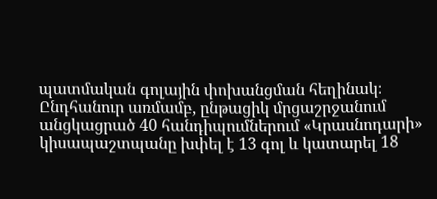պատմական գոլային փոխանցման հեղինակ։ Ընդհանուր առմամբ, ընթացիկ մրցաշրջանում անցկացրած 40 հանդիպումներում «Կրասնոդարի» կիսապաշտպանը խփել է 13 գոլ և կատարել 18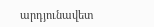արդյունավետ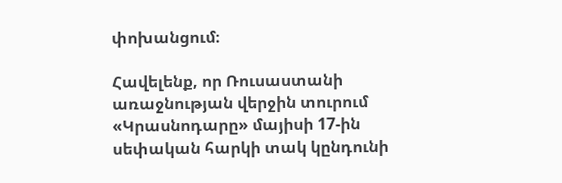փոխանցում։

Հավելենք, որ Ռուսաստանի առաջնության վերջին տուրում «Կրասնոդարը» մայիսի 17-ին սեփական հարկի տակ կընդունի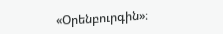«Օրենբուրգին»։